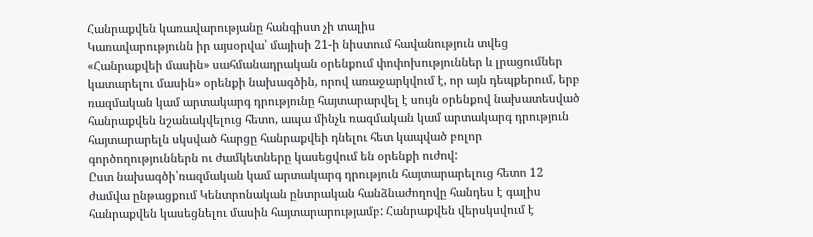Հանրաքվեն կառավարությանը հանգիստ չի տալիս
Կառավարությունն իր այսօրվա՝ մայիսի 21-ի նիստում հավանություն տվեց «Հանրաքվեի մասին» սահմանադրական օրենքում փոփոխություններ և լրացումներ կատարելու մասին» օրենքի նախագծին, որով առաջարկվում է, որ այն դեպքերում, երբ ռազմական կամ արտակարգ դրությունը հայտարարվել է սույն օրենքով նախատեսված հանրաքվեն նշանակվելուց հետո, ապա մինչև ռազմական կամ արտակարգ դրություն հայտարարելն սկսված հարցը հանրաքվեի դնելու հետ կապված բոլոր գործողություններն ու ժամկետները կասեցվում են օրենքի ուժով:
Ըստ նախագծի՝ռազմական կամ արտակարգ դրություն հայտարարելուց հետո 12 ժամվա ընթացքում Կենտրոնական ընտրական հանձնաժողովը հանդես է գալիս հանրաքվեն կասեցնելու մասին հայտարարությամբ: Հանրաքվեն վերսկսվում է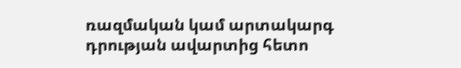ռազմական կամ արտակարգ դրության ավարտից հետո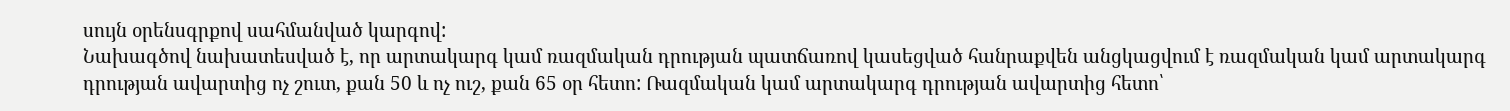սույն օրենսգրքով սահմանված կարգով:
Նախագծով նախատեսված է, որ արտակարգ կամ ռազմական դրության պատճառով կասեցված հանրաքվեն անցկացվում է ռազմական կամ արտակարգ դրության ավարտից ոչ շուտ, քան 50 և ոչ ուշ, քան 65 օր հետո: Ռազմական կամ արտակարգ դրության ավարտից հետո՝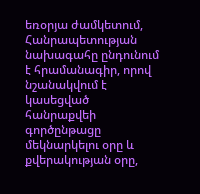եռօրյա ժամկետում, Հանրապետության նախագահը ընդունում է հրամանագիր, որով նշանակվում է կասեցված հանրաքվեի գործընթացը մեկնարկելու օրը և քվերակության օրը,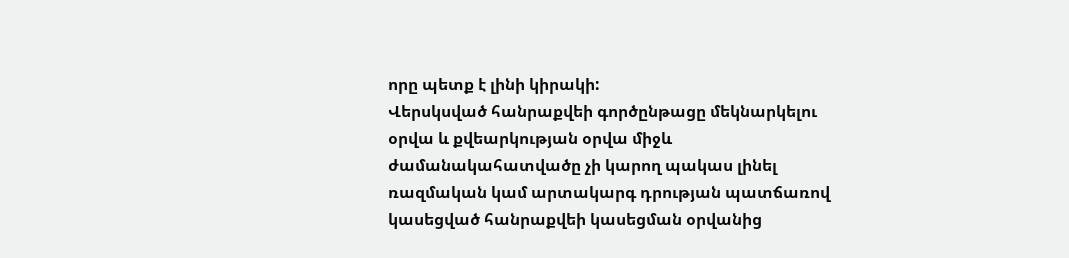որը պետք է լինի կիրակի:
Վերսկսված հանրաքվեի գործընթացը մեկնարկելու օրվա և քվեարկության օրվա միջև ժամանակահատվածը չի կարող պակաս լինել ռազմական կամ արտակարգ դրության պատճառով կասեցված հանրաքվեի կասեցման օրվանից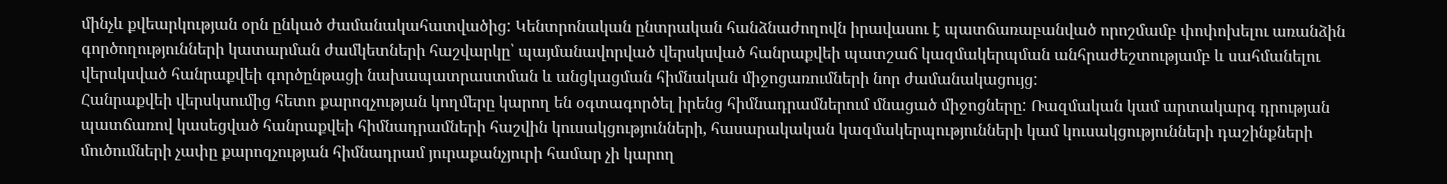մինչև քվեարկության օրն ընկած ժամանակահատվածից: Կենտրոնական ընտրական հանձնաժողովն իրավասու է պատճառաբանված որոշմամբ փոփոխելու առանձին գործողությունների կատարման ժամկետների հաշվարկը՝ պայմանավորված վերսկսված հանրաքվեի պատշաճ կազմակերպման անհրաժեշտությամբ և սահմանելու վերսկսված հանրաքվեի գործընթացի նախապատրաստման և անցկացման հիմնական միջոցառումների նոր ժամանակացույց:
Հանրաքվեի վերսկսումից հետո քարոզչության կողմերը կարող են օգտագործել իրենց հիմնադրամներում մնացած միջոցները: Ռազմական կամ արտակարգ դրության պատճառով կասեցված հանրաքվեի հիմնադրամների հաշվին կուսակցությունների, հասարակական կազմակերպությունների կամ կուսակցությունների դաշինքների մուծումների չափը քարոզչության հիմնադրամ յուրաքանչյուրի համար չի կարող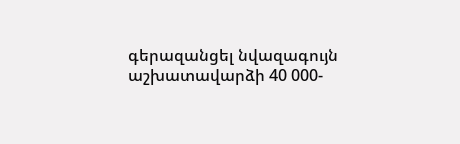գերազանցել նվազագույն աշխատավարձի 40 000-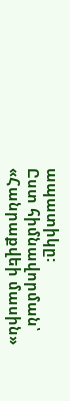ապատիկը:
Ըստ հիմնավորման՝ «Հանրաքվեի մասին»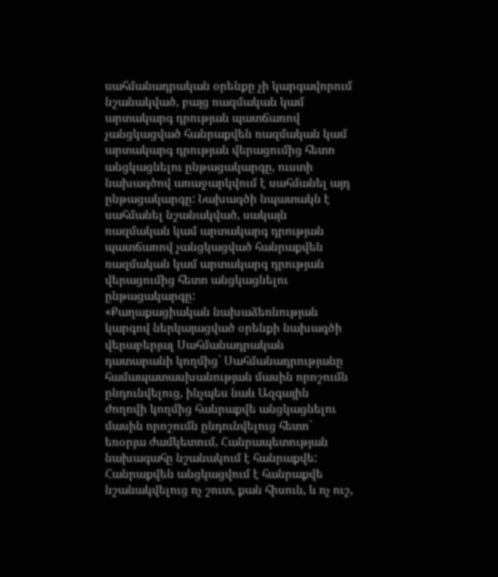սահմանադրական օրենքը չի կարգավորում նշանակված, բայց ռազմական կամ արտակարգ դրության պատճառով չանցկացված հանրաքվեն ռազմական կամ արտակարգ դրության վերացումից հետո անցկացնելու ընթացակարգը, ուստի նախագծով առաջարկվում է սահմանել այդ ընթացակարգը: Նախագծի նպատակն է սահմանել նշանակված, սակայն ռազմական կամ արտակարգ դրության պատճառով չանցկացված հանրաքվեն ռազմական կամ արտակարգ դրության վերացումից հետո անցկացնելու ընթացակարգը:
«Քաղաքացիական նախաձեռնության կարգով ներկայացված օրենքի նախագծի վերաբերյալ Սահմանադրական դատարանի կողմից` Սահմանադրությանը համապատասխանության մասին որոշումն ընդունվելուց, ինչպես նաև Ազգային ժողովի կողմից հանրաքվե անցկացնելու մասին որոշումն ընդունվելուց հետո` եռօրյա ժամկետում, Հանրապետության նախագահը նշանակում է հանրաքվե: Հանրաքվեն անցկացվում է հանրաքվե նշանակվելուց ոչ շուտ, քան հիսուն, և ոչ ուշ,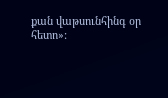քան վաթսունհինգ օր հետո»: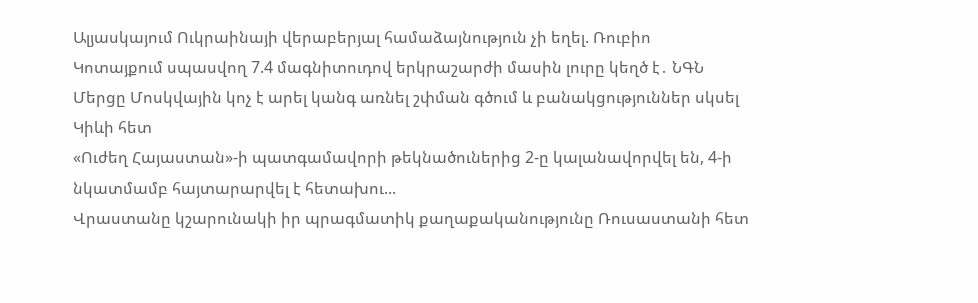Ալյասկայում Ուկրաինայի վերաբերյալ համաձայնություն չի եղել. Ռուբիո
Կոտայքում սպասվող 7.4 մագնիտուդով երկրաշարժի մասին լուրը կեղծ է․ ՆԳՆ
Մերցը Մոսկվային կոչ է արել կանգ առնել շփման գծում և բանակցություններ սկսել Կիևի հետ
«Ուժեղ Հայաստան»-ի պատգամավորի թեկնածուներից 2-ը կալանավորվել են, 4-ի նկատմամբ հայտարարվել է հետախու...
Վրաստանը կշարունակի իր պրագմատիկ քաղաքականությունը Ռուսաստանի հետ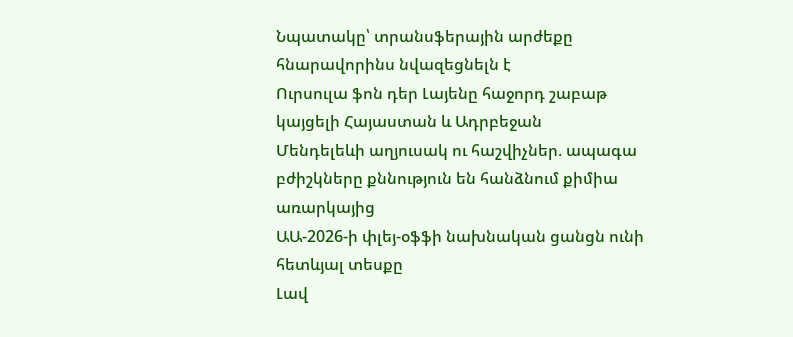Նպատակը՝ տրանսֆերային արժեքը հնարավորինս նվազեցնելն է
Ուրսուլա ֆոն դեր Լայենը հաջորդ շաբաթ կայցելի Հայաստան և Ադրբեջան
Մենդելեևի աղյուսակ ու հաշվիչներ. ապագա բժիշկները քննություն են հանձնում քիմիա առարկայից
ԱԱ-2026-ի փլեյ-օֆֆի նախնական ցանցն ունի հետևյալ տեսքը
Լավ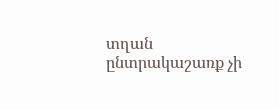տղան ընտրակաշառք չի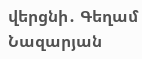վերցնի․ Գեղամ Նազարյան